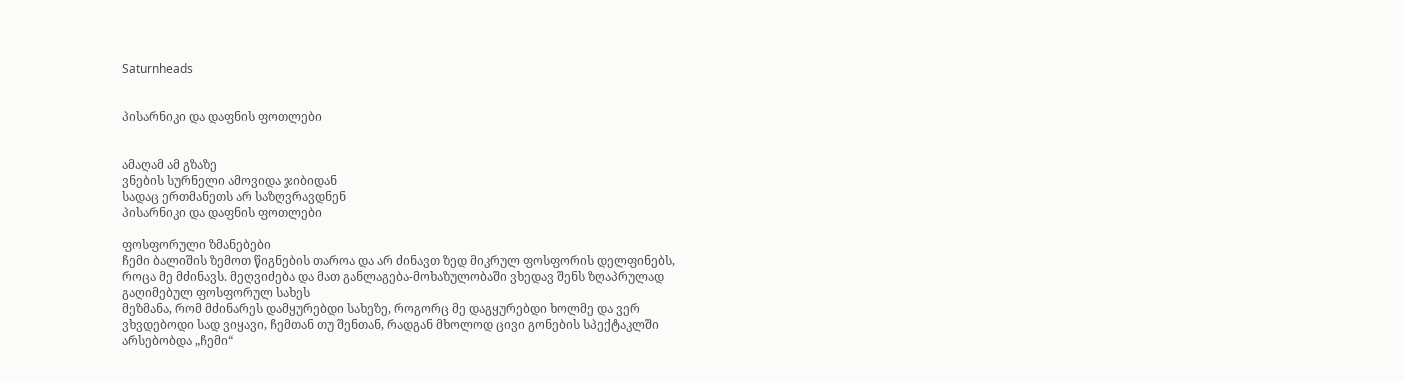Saturnheads


პისარნიკი და დაფნის ფოთლები


ამაღამ ამ გზაზე
ვნების სურნელი ამოვიდა ჯიბიდან
სადაც ერთმანეთს არ საზღვრავდნენ
პისარნიკი და დაფნის ფოთლები

ფოსფორული ზმანებები
ჩემი ბალიშის ზემოთ წიგნების თაროა და არ ძინავთ ზედ მიკრულ ფოსფორის დელფინებს,
როცა მე მძინავს. მეღვიძება და მათ განლაგება-მოხაზულობაში ვხედავ შენს ზღაპრულად
გაღიმებულ ფოსფორულ სახეს
მეზმანა, რომ მძინარეს დამყურებდი სახეზე, როგორც მე დაგყურებდი ხოლმე და ვერ
ვხვდებოდი სად ვიყავი, ჩემთან თუ შენთან, რადგან მხოლოდ ცივი გონების სპექტაკლში
არსებობდა „ჩემი“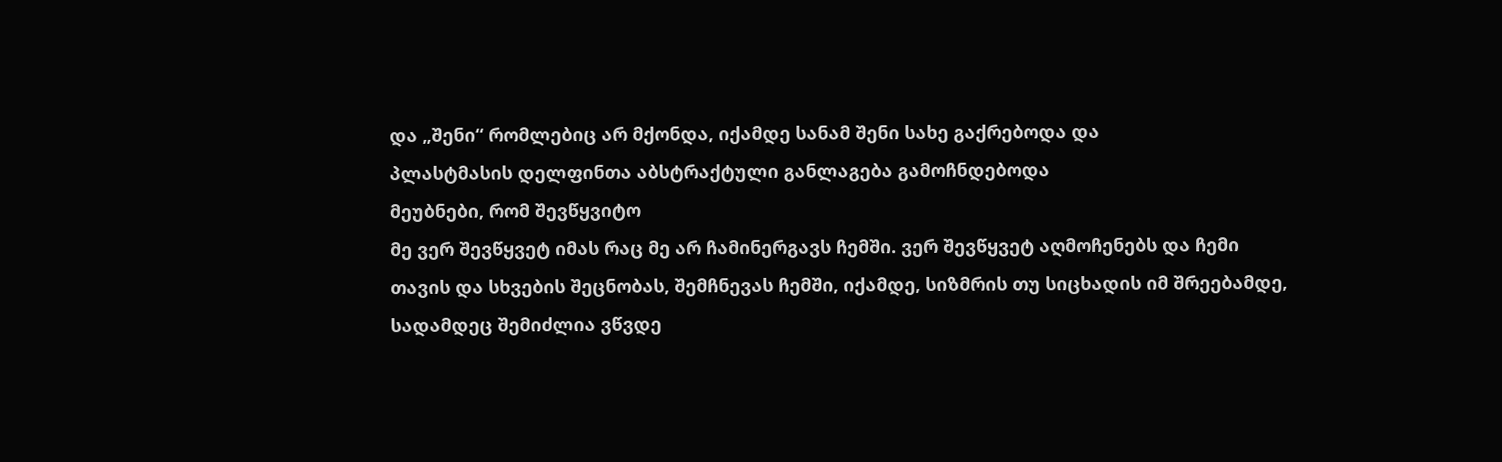და „შენი“ რომლებიც არ მქონდა, იქამდე სანამ შენი სახე გაქრებოდა და
პლასტმასის დელფინთა აბსტრაქტული განლაგება გამოჩნდებოდა
მეუბნები, რომ შევწყვიტო
მე ვერ შევწყვეტ იმას რაც მე არ ჩამინერგავს ჩემში. ვერ შევწყვეტ აღმოჩენებს და ჩემი
თავის და სხვების შეცნობას, შემჩნევას ჩემში, იქამდე, სიზმრის თუ სიცხადის იმ შრეებამდე,
სადამდეც შემიძლია ვწვდე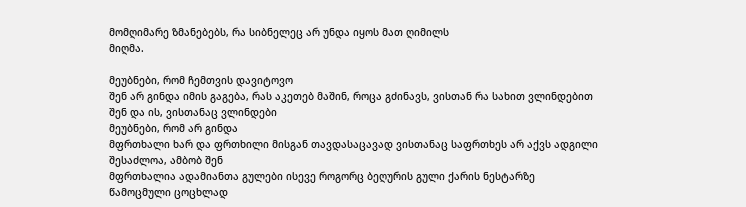მომღიმარე ზმანებებს, რა სიბნელეც არ უნდა იყოს მათ ღიმილს
მიღმა.

მეუბნები, რომ ჩემთვის დავიტოვო
შენ არ გინდა იმის გაგება, რას აკეთებ მაშინ, როცა გძინავს, ვისთან რა სახით ვლინდებით
შენ და ის, ვისთანაც ვლინდები
მეუბნები, რომ არ გინდა
მფრთხალი ხარ და ფრთხილი მისგან თავდასაცავად ვისთანაც საფრთხეს არ აქვს ადგილი
შესაძლოა, ამბობ შენ
მფრთხალია ადამიანთა გულები ისევე როგორც ბეღურის გული ქარის ნესტარზე
წამოცმული ცოცხლად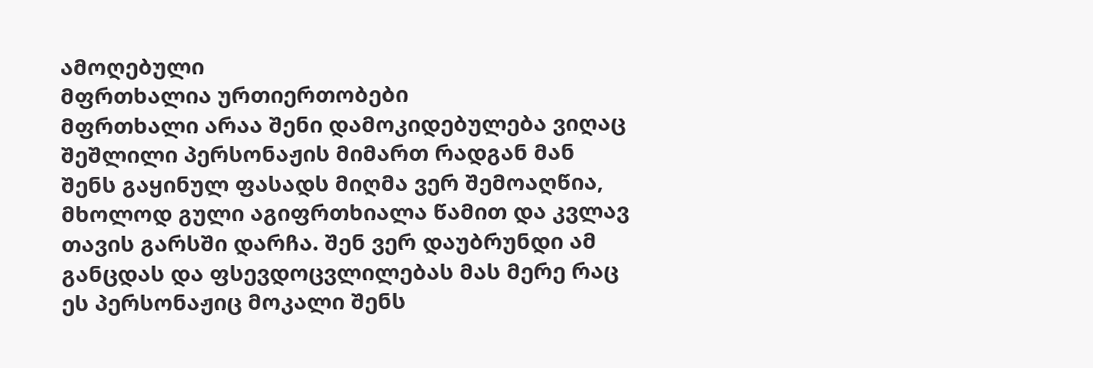ამოღებული
მფრთხალია ურთიერთობები
მფრთხალი არაა შენი დამოკიდებულება ვიღაც შეშლილი პერსონაჟის მიმართ რადგან მან
შენს გაყინულ ფასადს მიღმა ვერ შემოაღწია, მხოლოდ გული აგიფრთხიალა წამით და კვლავ
თავის გარსში დარჩა. შენ ვერ დაუბრუნდი ამ განცდას და ფსევდოცვლილებას მას მერე რაც
ეს პერსონაჟიც მოკალი შენს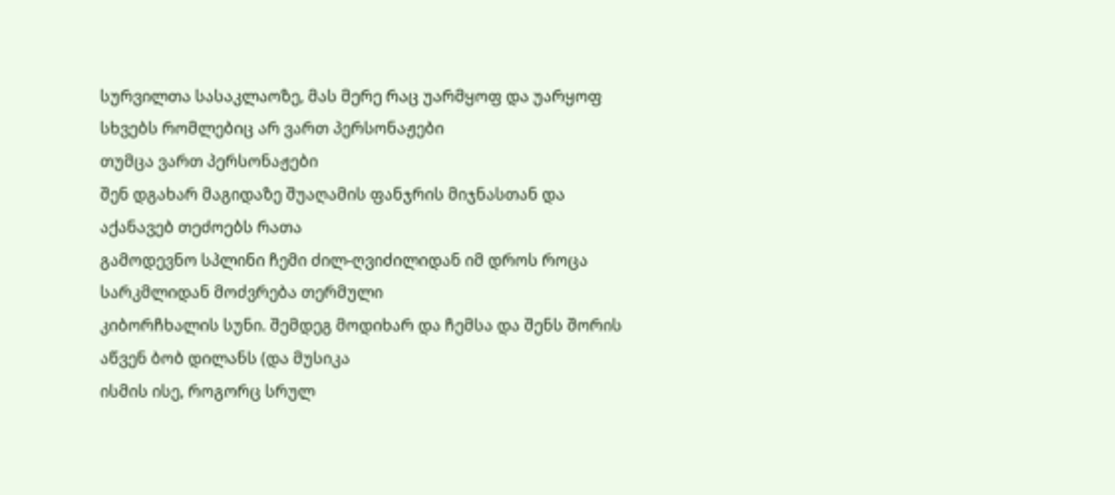სურვილთა სასაკლაოზე, მას მერე რაც უარმყოფ და უარყოფ
სხვებს რომლებიც არ ვართ პერსონაჟები
თუმცა ვართ პერსონაჟები
შენ დგახარ მაგიდაზე შუაღამის ფანჯრის მიჯნასთან და აქანავებ თეძოებს რათა
გამოდევნო სპლინი ჩემი ძილ-ღვიძილიდან იმ დროს როცა სარკმლიდან მოძვრება თერმული
კიბორჩხალის სუნი. შემდეგ მოდიხარ და ჩემსა და შენს შორის აწვენ ბობ დილანს (და მუსიკა
ისმის ისე, როგორც სრულ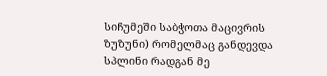სიჩუმეში საბჭოთა მაცივრის ზუზუნი) რომელმაც განდევდა
სპლინი რადგან მე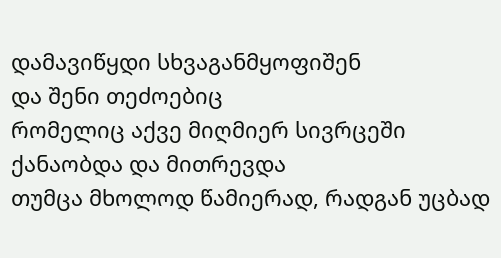დამავიწყდი სხვაგანმყოფიშენ
და შენი თეძოებიც
რომელიც აქვე მიღმიერ სივრცეში ქანაობდა და მითრევდა
თუმცა მხოლოდ წამიერად, რადგან უცბად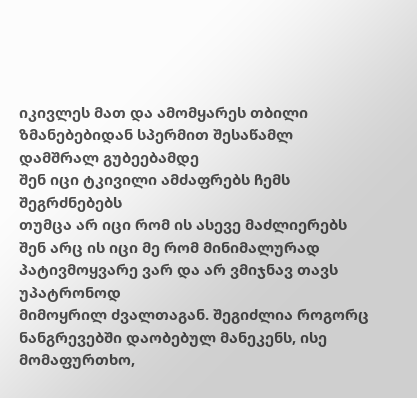იკივლეს მათ და ამომყარეს თბილი
ზმანებებიდან სპერმით შესაწამლ დამშრალ გუბეებამდე
შენ იცი ტკივილი ამძაფრებს ჩემს შეგრძნებებს
თუმცა არ იცი რომ ის ასევე მაძლიერებს
შენ არც ის იცი მე რომ მინიმალურად პატივმოყვარე ვარ და არ ვმიჯნავ თავს უპატრონოდ
მიმოყრილ ძვალთაგან. შეგიძლია როგორც ნანგრევებში დაობებულ მანეკენს, ისე
მომაფურთხო,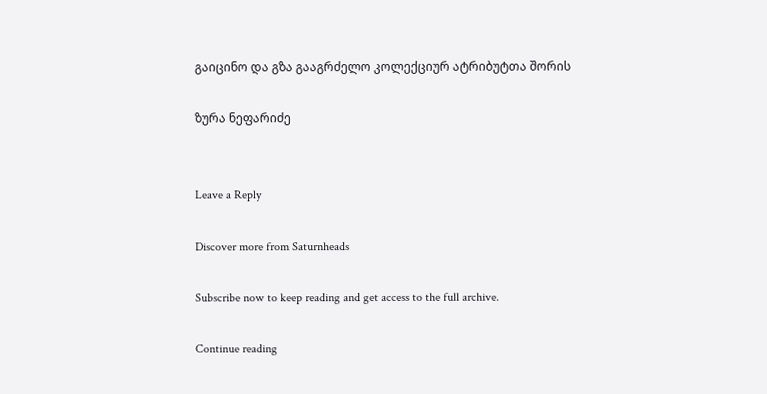გაიცინო და გზა გააგრძელო კოლექციურ ატრიბუტთა შორის

ზურა ნეფარიძე


Leave a Reply

Discover more from Saturnheads

Subscribe now to keep reading and get access to the full archive.

Continue reading